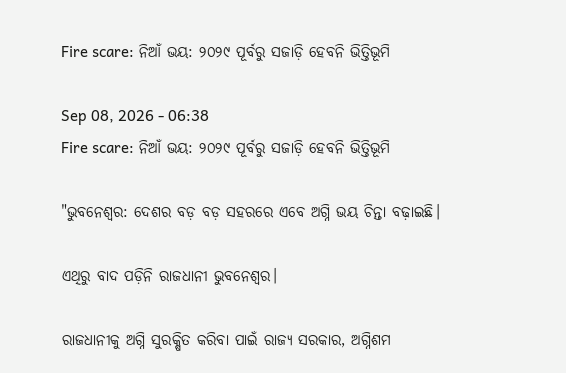Fire scare: ନିଆଁ ଭୟ: ୨୦୨୯ ପୂର୍ବରୁ ସଜାଡ଼ି ହେବନି ଭିତ୍ତିଭୂମି

Sep 08, 2026 - 06:38
Fire scare: ନିଆଁ ଭୟ: ୨୦୨୯ ପୂର୍ବରୁ ସଜାଡ଼ି ହେବନି ଭିତ୍ତିଭୂମି

"ଭୁବନେଶ୍ୱର: ଦେଶର ବଡ଼ ବଡ଼ ସହରରେ ଏବେ ଅଗ୍ନି ଭୟ ଚିନ୍ତା ବଢ଼ାଇଛି।

ଏଥିରୁ ବାଦ ପଡ଼ିନି ରାଜଧାନୀ ଭୁବନେଶ୍ବର।

ରାଜଧାନୀକୁ ଅଗ୍ନି ସୁରକ୍ଷିତ କରିବା ପାଇଁ ରାଜ୍ୟ ସରକାର, ଅଗ୍ନିଶମ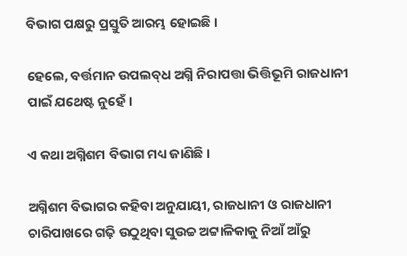ବିଭାଗ ପକ୍ଷରୁ ପ୍ରସ୍ତୁତି ଆରମ୍ଭ ହୋଇଛି।

ହେଲେ, ବର୍ତ୍ତମାନ ଉପଲବ୍‌ଧ ଅଗ୍ନି ନିରାପତ୍ତା ଭିତ୍ତିଭୂମି ରାଜଧାନୀ ପାଇଁ ଯଥେଷ୍ଟ ନୁହେଁ।

ଏ କଥା ଅଗ୍ନିଶମ ବିଭାଗ ମଧ୍ୟ ଜାଣିଛି।

ଅଗ୍ନିଶମ ବିଭାଗର କହିବା ଅନୁଯାୟୀ, ରାଜଧାନୀ ଓ ରାଜଧାନୀ ଚାରିପାଖରେ ଗଢ଼ି ଉଠୁଥିବା ସୁଉଚ୍ଚ ଅଟ୍ଟାଳିକାକୁ ନିଆଁ ଆଁରୁ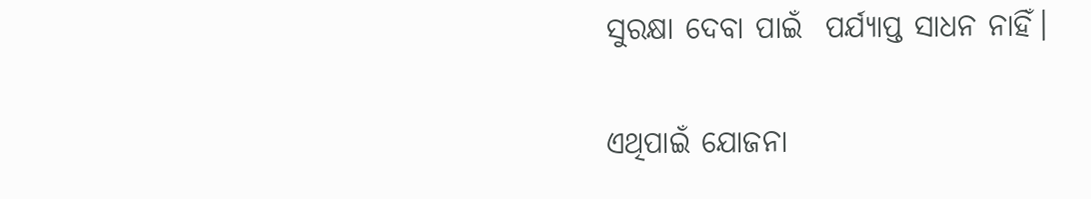ସୁରକ୍ଷା ଦେବା ପାଇଁ  ପର୍ଯ୍ୟାପ୍ତ ସାଧନ ନାହିଁ।

ଏଥିପାଇଁ ଯୋଜନା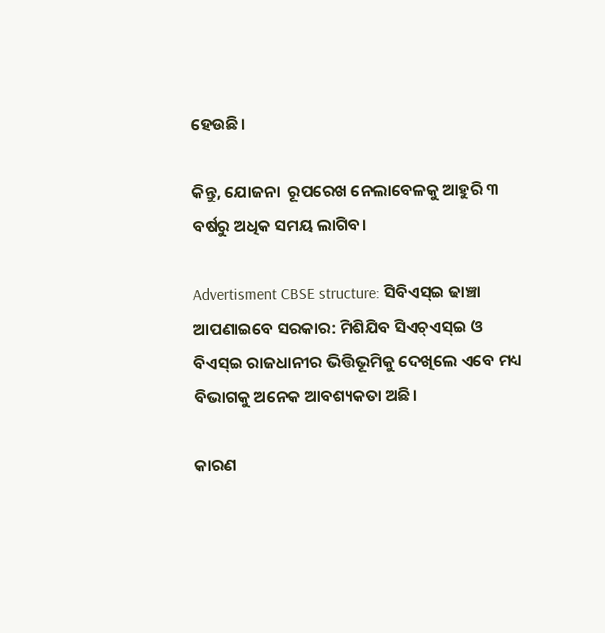ହେଉଛି।

କିନ୍ତୁ, ଯୋଜନା  ରୂପରେଖ ନେଲାବେଳକୁ ଆହୁରି ୩ ବର୍ଷରୁ ଅଧିକ ସମୟ ଲାଗିବ।

Advertisment CBSE structure: ସିବିଏସ୍‌ଇ ଢାଞ୍ଚା ଆପଣାଇବେ ସରକାର: ମିଶିଯିବ ସିଏଚ୍‌ଏସ୍‌ଇ ଓ ବିଏସ୍‌ଇ ରାଜଧାନୀର ଭିତ୍ତିଭୂମିକୁ ଦେଖିଲେ ଏବେ ମଧ୍ୟ ବିଭାଗକୁ ଅନେକ ଆବଶ୍ୟକତା ଅଛି।

କାରଣ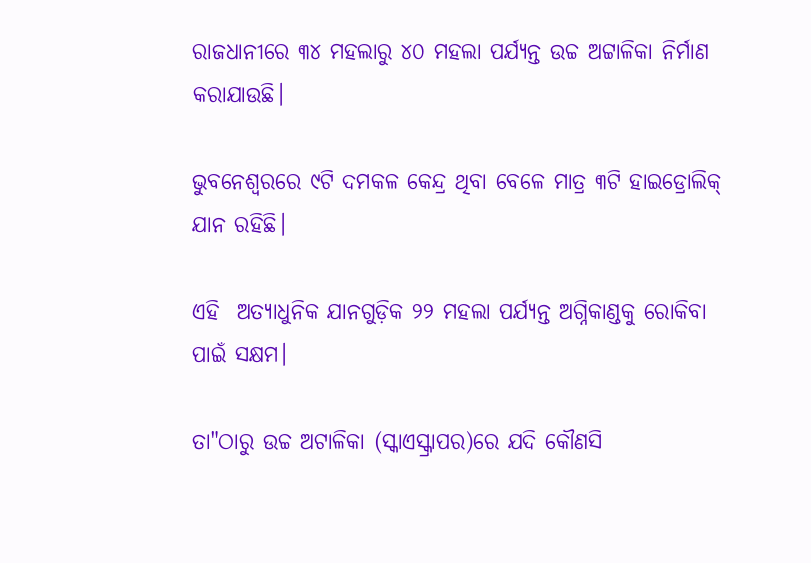ରାଜଧାନୀରେ ୩୪ ମହଲାରୁ ୪୦ ମହଲା ପର୍ଯ୍ୟନ୍ତ ଉଚ୍ଚ ଅଟ୍ଟାଳିକା ନିର୍ମାଣ କରାଯାଉଛି।

ଭୁବନେଶ୍ବରରେ ୯ଟି ଦମକଳ କେନ୍ଦ୍ର ଥିବା ବେଳେ ମାତ୍ର ୩ଟି ହାଇଡ୍ରୋଲିକ୍‌ ଯାନ ରହିଛି।

ଏହି  ଅତ୍ୟାଧୁନିକ ଯାନଗୁଡ଼ିକ ୨୨ ମହଲା ପର୍ଯ୍ୟନ୍ତ ଅଗ୍ନିକାଣ୍ଡକୁ ରୋକିବା ପାଇଁ ସକ୍ଷମ।

ତା"ଠାରୁ ଉଚ୍ଚ ଅଟାଳିକା (ସ୍କାଏସ୍କ୍ରାପର)ରେ ଯଦି କୌଣସି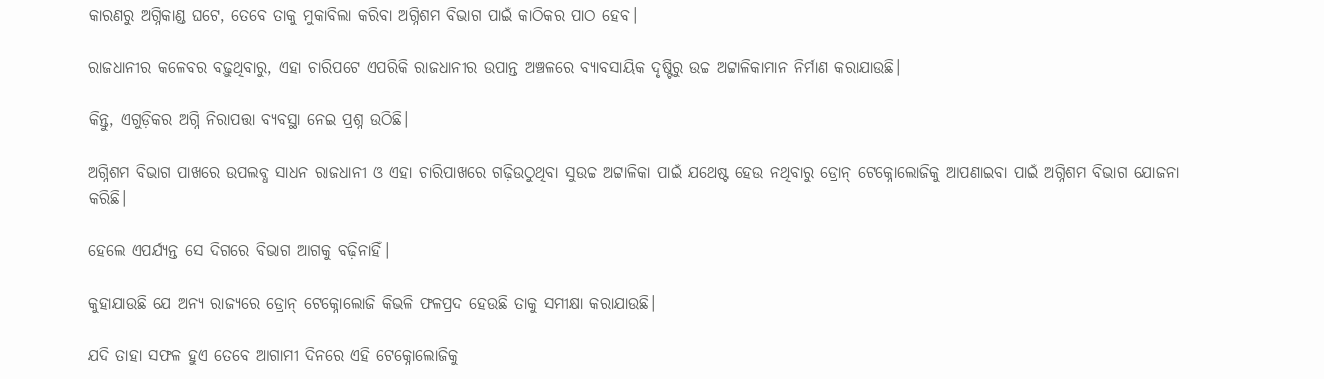କାରଣରୁ ଅଗ୍ନିକାଣ୍ଡ ଘଟେ, ତେବେ ତାକୁ ମୁକାବିଲା କରିବା ଅଗ୍ନିଶମ ବିଭାଗ ପାଇଁ କାଠିକର ପାଠ ହେବ।

ରାଜଧାନୀର କଳେବର ବଢ଼ୁଥିବାରୁ, ଏହା ଚାରିପଟେ ଏପରିକି ରାଜଧାନୀର ଉପାନ୍ତ ଅଞ୍ଚଳରେ ବ୍ୟାବସାୟିକ ଦୃଷ୍ଟିରୁ ଉଚ୍ଚ ଅଟ୍ଟାଳିକାମାନ ନିର୍ମାଣ କରାଯାଉଛି।

କିନ୍ତୁ, ଏଗୁଡ଼ିକର ଅଗ୍ନି ନିରାପତ୍ତା ବ୍ୟବସ୍ଥା ନେଇ ପ୍ରଶ୍ନ ଉଠିଛି।

ଅଗ୍ନିଶମ ବିଭାଗ ପାଖରେ ଉପଲବ୍ଧ ସାଧନ ରାଜଧାନୀ ଓ ଏହା ଚାରିପାଖରେ ଗଢ଼ିଉଠୁଥିବା ସୁଉଚ୍ଚ ଅଟ୍ଟାଳିକା ପାଇଁ ଯଥେଷ୍ଟ ହେଉ ନଥିବାରୁ ଡ୍ରୋନ୍‌ ଟେକ୍ନୋଲୋଜିକୁ ଆପଣାଇବା ପାଇଁ ଅଗ୍ନିଶମ ବିଭାଗ ଯୋଜନା କରିଛି।

ହେଲେ ଏପର୍ଯ୍ୟନ୍ତ ସେ ଦିଗରେ ବିଭାଗ ଆଗକୁ ବଢ଼ିନାହିଁ।

କୁହାଯାଉଛି ଯେ ଅନ୍ୟ ରାଜ୍ୟରେ ଡ୍ରୋନ୍‌ ଟେକ୍ନୋଲୋଜି କିଭଳି ଫଳପ୍ରଦ ହେଉଛି ତାକୁ ସମୀକ୍ଷା କରାଯାଉଛି।

ଯଦି ତାହା ସଫଳ ହୁଏ ତେବେ ଆଗାମୀ ଦିନରେ ଏହି ଟେକ୍ନୋଲୋଜିକୁ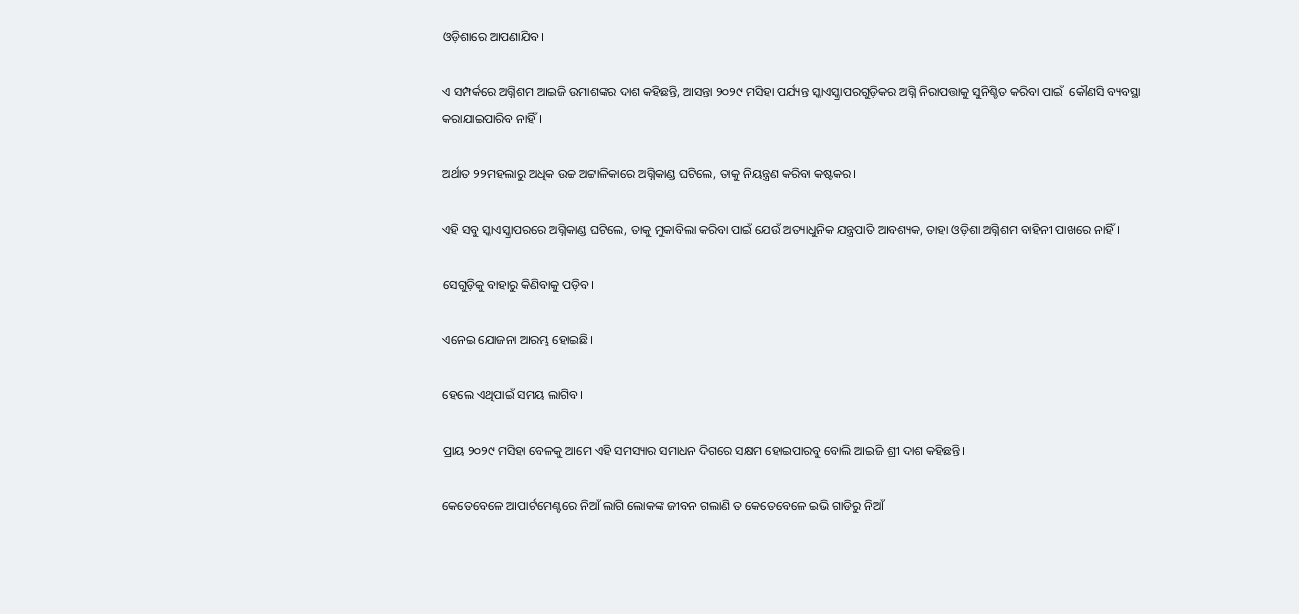ଓଡ଼ିଶାରେ ଆପଣାଯିବ।

ଏ ସମ୍ପର୍କରେ ଅଗ୍ନିଶମ ଆଇଜି ଉମାଶଙ୍କର ଦାଶ କହିଛନ୍ତି, ଆସନ୍ତା ୨୦୨୯ ମସିହା ପର୍ଯ୍ୟନ୍ତ ସ୍କାଏସ୍କ୍ରାପରଗୁଡ଼ିକର ଅଗ୍ନି ନିରାପତ୍ତାକୁ ସୁନିଶ୍ଚିତ କରିବା ପାଇଁ  କୌଣସି ବ୍ୟବସ୍ଥା କରାଯାଇପାରିବ ନାହିଁ।

ଅର୍ଥାତ ୨୨ମହଲାରୁ ଅଧିକ ଉଚ୍ଚ ଅଟ୍ଟାଳିକାରେ ଅଗ୍ନିକାଣ୍ଡ ଘଟିଲେ, ତାକୁ ନିୟନ୍ତ୍ରଣ କରିବା କଷ୍ଟକର।

ଏହି ସବୁ ସ୍କାଏସ୍କ୍ରାପରରେ ଅଗ୍ନିକାଣ୍ଡ ଘଟିଲେ, ତାକୁ ମୁକାବିଲା କରିବା ପାଇଁ ଯେଉଁ ଅତ୍ୟାଧୁନିକ ଯନ୍ତ୍ରପାତି ଆବଶ୍ୟକ, ତାହା ଓଡ଼ିଶା ଅଗ୍ନିଶମ ବାହିନୀ ପାଖରେ ନାହିଁ।

ସେଗୁଡ଼ିକୁ ବାହାରୁ କିଣିବାକୁ ପଡ଼ିବ।

ଏନେଇ ଯୋଜନା ଆରମ୍ଭ ହୋଇଛି।

ହେଲେ ଏଥିପାଇଁ ସମୟ ଲାଗିବ।

ପ୍ରାୟ ୨୦୨୯ ମସିହା ବେଳକୁ ଆମେ ଏହି ସମସ୍ୟାର ସମାଧନ ଦିଗରେ ସକ୍ଷମ ହୋଇପାରବୁ ବୋଲି ଆଇଜି ଶ୍ରୀ ଦାଶ କହିଛନ୍ତି।

କେତେବେଳେ ଆପାର୍ଟମେଣ୍ଟରେ ନିଆଁ ଲାଗି ଲୋକଙ୍କ ଜୀବନ ଗଲାଣି ତ କେତେବେ‌ଳେ ଇଭି ଗାଡିରୁ ନିଆଁ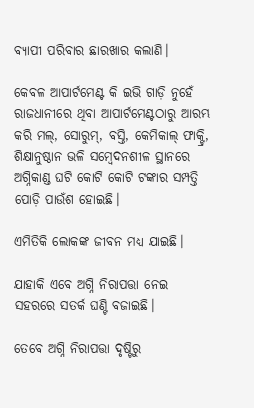ବ୍ୟାପୀ ପରିବାର ଛାରଖାର କଲାଣି।

କେବଳ ଆପାର୍ଟମେଣ୍ଟ କି ଇଭି ଗାଡ଼ି ନୁହେଁ ରାଜଧାନୀରେ ଥିବା ଆପାର୍ଟମେଣ୍ଟଠାରୁ ଆରମ୍ଭ କରି ମଲ୍‌, ସୋରୁମ୍‌, ବସ୍ତି, କେମିକାଲ୍‌ ଫାକ୍ଟ୍ରି, ଶିକ୍ଷାନୁଷ୍ଠାନ ଭଳି ସମ୍ବେଦନଶୀଳ ସ୍ଥାନରେ ଅଗ୍ନିକାଣ୍ଡ ଘଟି କୋଟି କୋଟି ଟଙ୍କାର ସମ୍ପତ୍ତି ପୋଡ଼ି ପାଉଁଶ ହୋଇଛି।

ଏମିତିକି ଲୋକଙ୍କ ଜୀବନ ମଧ୍ୟ ଯାଇଛି।

ଯାହାକି ଏବେ ଅଗ୍ନି ନିରାପତ୍ତା ନେଇ ସହରରେ ସତର୍କ ଘଣ୍ଟି ବଜାଇଛି।

ତେବେ ଅଗ୍ନି ନିରାପତ୍ତା ଦୃଷ୍ଟିରୁ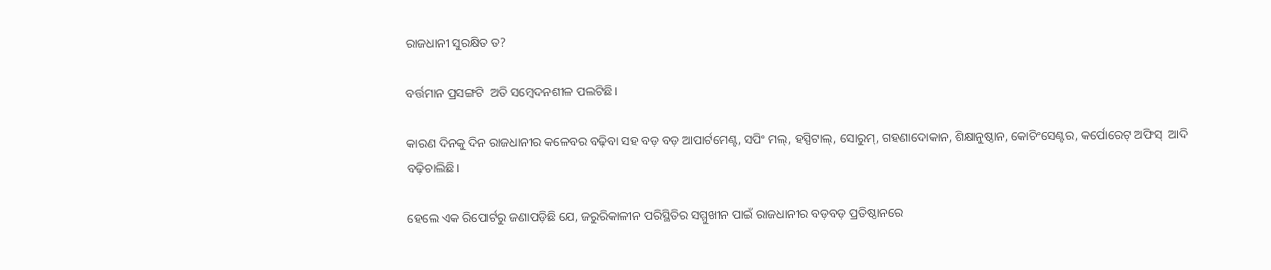ରାଜଧାନୀ ସୁରକ୍ଷିତ ତ?

ବର୍ତ୍ତମାନ ପ୍ରସଙ୍ଗଟି  ଅତି ସମ୍ବେଦନଶୀଳ ପଲଟିଛି।

କାରଣ ଦିନକୁ ଦିନ ରାଜଧାନୀର କଳେବର ବଢ଼ିବା ସହ ବଡ଼ ବଡ଼ ଆପାର୍ଟମେଣ୍ଟ, ସପିଂ ମଲ୍‌, ହସ୍ପିଟାଲ୍‌, ସୋରୁମ୍‌, ଗହଣାଦୋକାନ, ଶିକ୍ଷାନୁଷ୍ଠାନ, କୋଚିଂସେଣ୍ଟର, କର୍ପୋରେଟ୍‌ ଅଫିସ୍‌  ଆଦି ବଢ଼ିଚାଲିଛି।

ହେଲେ ଏକ ରିପୋର୍ଟରୁ ଜଣାପଡ଼ିଛି ଯେ, ଜରୁରିକାଳୀନ ପରିସ୍ଥିତିର ସମ୍ମୁଖୀନ ପାଇଁ ରାଜଧାନୀର ବଡ଼ବଡ଼ ପ୍ରତିଷ୍ଠାନରେ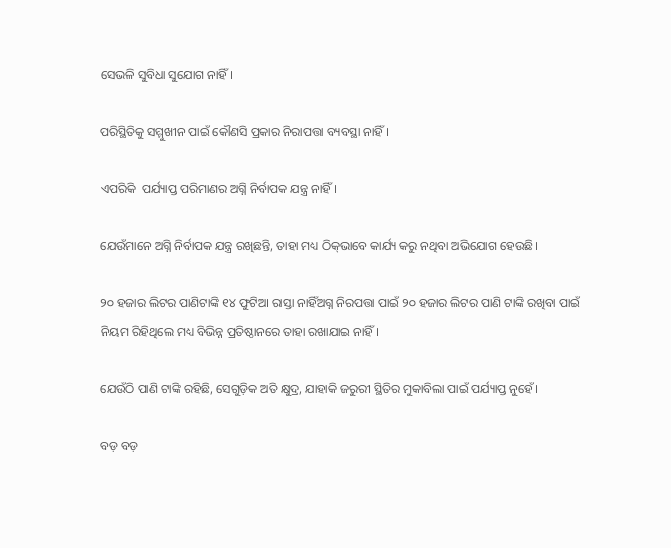ସେଭଳି ସୁବିଧା ସୁଯୋଗ ନାହିଁ।

ପରିସ୍ଥିତିକୁ ସମ୍ମୁଖୀନ ପାଇଁ କୌଣସି ପ୍ରକାର ନିରାପତ୍ତା ବ୍ୟବସ୍ଥା ନାହିଁ।

ଏପରିକି  ପର୍ଯ୍ୟାପ୍ତ ପରିମାଣର ଅଗ୍ନି ନିର୍ବାପକ ଯନ୍ତ୍ର ନାହିଁ।

ଯେଉଁମାନେ ଅଗ୍ନି ନିର୍ବାପକ ଯନ୍ତ୍ର ରଖିଛନ୍ତି, ତାହା ମଧ୍ୟ ଠିକ୍‌ଭାବେ କାର୍ଯ୍ୟ କରୁ ନଥିବା ଅଭିଯୋଗ ହେଉଛି।

୨୦ ହଜାର ଲିଟର ପାଣିଟାଙ୍କି ୧୪ ଫୁଟିଆ ରାସ୍ତା ନାହିଁଅଗ୍ନ ନିରପତ୍ତା ପାଇଁ ୨୦ ହଜାର ଲିଟର ପାଣି ଟାଙ୍କି ରଖିବା ପାଇଁ ନିୟମ ରିହିଥିଲେ ମଧ୍ୟ ବିଭିନ୍ନ ପ୍ରତିଷ୍ଠାନରେ ତାହା ରଖାଯାଇ ନାହିଁ।

ଯେଉଁଠି ପାଣି ଟାଙ୍କି ରହିଛି, ସେଗୁଡ଼ିକ ଅତି କ୍ଷୁଦ୍ର, ଯାହାକି ଜରୁରୀ ସ୍ଥିତିର ମୁକାବିଲା ପାଇଁ ପର୍ଯ୍ୟାପ୍ତ ନୁହେଁ।

ବଡ଼ ବଡ଼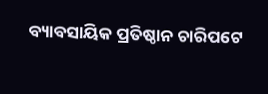ବ୍ୟାବସାୟିକ ପ୍ରତିଷ୍ଠାନ ଚାରିପଟେ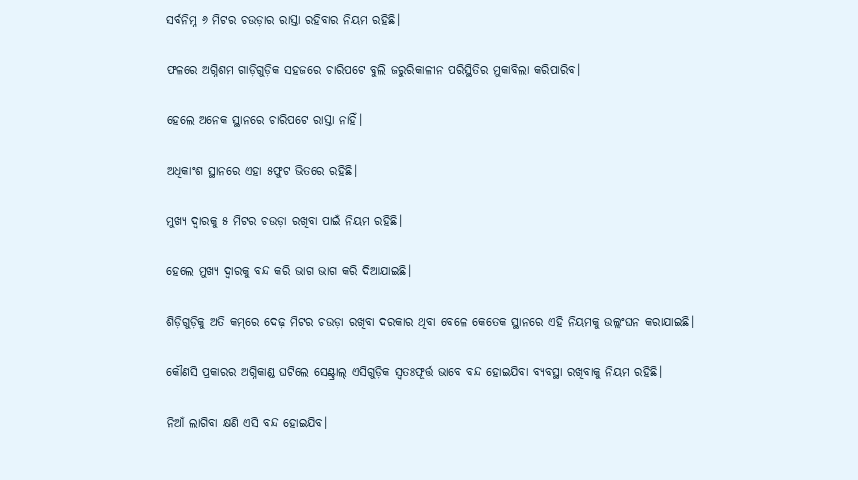ସର୍ବନିମ୍ନ ୬ ମିଟର ଚଉଡ଼ାର ରାସ୍ତା ରହିବାର ନିୟମ ରହିଛି।

ଫଳରେ ଅଗ୍ନିଶମ ଗାଡ଼ିଗୁଡ଼ିକ ସହଜରେ ଚାରିପଟେ ବୁଲି ଜରୁରିକାଳୀନ ପରିସ୍ଥିତିର ମୁକାବିଲା କରିପାରିବ।

ହେଲେ ଅନେକ ସ୍ଥାନରେ ଚାରିପଟେ ରାସ୍ତା ନାହିଁ।

ଅଧିକାଂଶ ସ୍ଥାନରେ ଏହା ୫ଫୁଟ ଭିତରେ ରହିଛି।

ମୁଖ୍ୟ ଦ୍ୱାରକୁ ୫ ମିଟର ଚଉଡ଼ା ରଖିବା ପାଇଁ ନିୟମ ରହିଛି।

ହେଲେ ମୁଖ୍ୟ ଦ୍ୱାରକୁ ବନ୍ଦ କରି ଭାଗ ଭାଗ କରି ଦିଆଯାଇଛି।

ଶିଡ଼ିଗୁଡ଼ିକୁ ଅତି କମ୍‌ରେ ଦେଢ଼ ମିଟର ଚଉଡ଼ା ରଖିବା ଦରକାର ଥିବା ବେଳେ କେତେକ ସ୍ଥାନରେ ଏହି ନିୟମକୁ ଉଲ୍ଲଂଘନ କରାଯାଇଛି।

କୌଣସି ପ୍ରକାରର ଅଗ୍ନିକାଣ୍ଡ ଘଟିଲେ ସେଣ୍ଟ୍ରାଲ୍‌ ଏସିଗୁଡ଼ିକ ସ୍ୱତଃଫୂର୍ତ୍ତ ଭାବେ ବନ୍ଦ ହୋଇଯିବା ବ୍ୟବସ୍ଥା ରଖିବାକୁ ନିୟମ ରହିଛି।

ନିଆଁ ଲାଗିବା କ୍ଷଣି ଏସି ବନ୍ଦ ହୋଇଯିବ।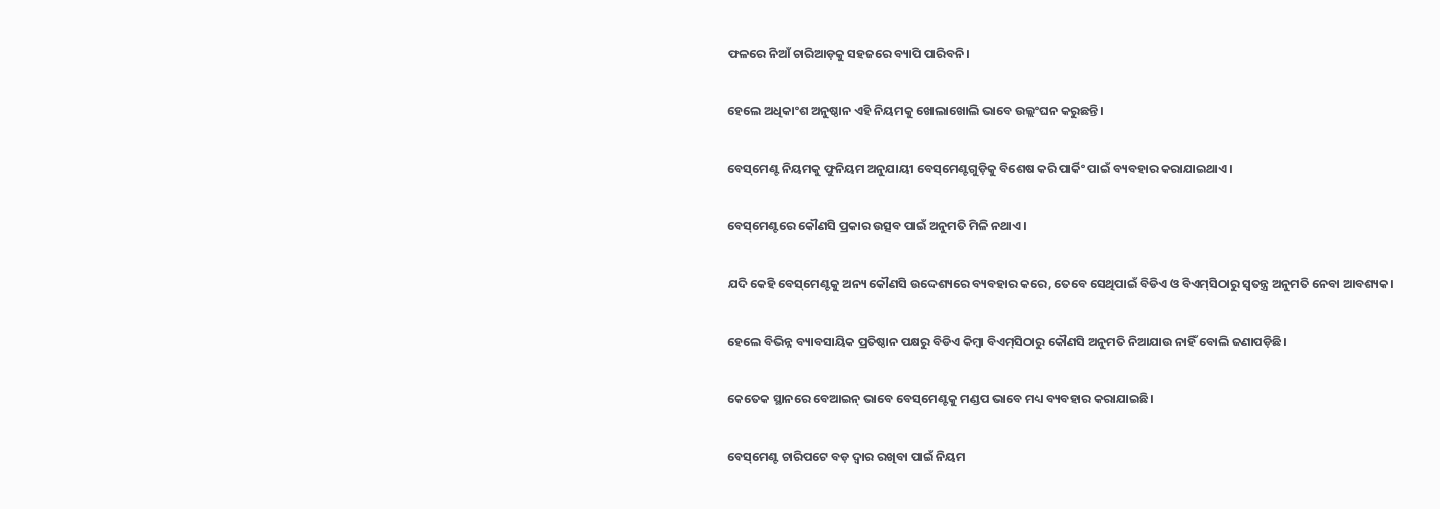ଫଳରେ ନିଆଁ ଚାରିଆଡ଼କୁ ସହଜରେ ବ୍ୟାପି ପାରିବନି।

ହେଲେ ଅଧିକାଂଶ ଅନୁଷ୍ଠାନ ଏହି ନିୟମକୁ ଖୋଲାଖୋଲି ଭାବେ ଉଲ୍ଲଂଘନ କରୁଛନ୍ତି।

ବେସ୍‌ମେଣ୍ଟ ନିୟମକୁ ଫୁନିୟମ ଅନୁଯାୟୀ ବେସ୍‌ମେଣ୍ଟଗୁଡ଼ିକୁ ବିଶେଷ କରି ପାର୍କିଂ ପାଇଁ ବ୍ୟବହାର କରାଯାଇଥାଏ।

ବେସ୍‌ମେଣ୍ଟରେ କୌଣସି ପ୍ରକାର ଉତ୍ସବ ପାଇଁ ଅନୁମତି ମିଳି ନଥାଏ।

ଯଦି କେହି ବେସ୍‌ମେଣ୍ଟକୁ ଅନ୍ୟ କୌଣସି ଉଦ୍ଦେଶ୍ୟରେ ବ୍ୟବହାର କରେ, ତେବେ ସେଥିପାଇଁ ବିଡିଏ ଓ ବିଏମ୍‌ସିଠାରୁ ସ୍ୱତନ୍ତ୍ର ଅନୁମତି ନେବା ଆବଶ୍ୟକ।

ହେଲେ ବିଭିନ୍ନ ବ୍ୟାବସାୟିକ ପ୍ରତିଷ୍ଠାନ ପକ୍ଷରୁ ବିଡିଏ କିମ୍ବା ବିଏମ୍‌ସିଠାରୁ କୌଣସି ଅନୁମତି ନିଆଯାଉ ନାହିଁ ବୋଲି ଜଣାପଡ଼ିଛି।

କେତେକ ସ୍ଥାନରେ ବେଆଇନ୍‌ ଭାବେ ବେସ୍‌ମେଣ୍ଟକୁ ମଣ୍ଡପ ଭାବେ ମଧ୍ୟ ବ୍ୟବହାର କରାଯାଇଛି।

ବେସ୍‌ମେଣ୍ଟ ଚାରିପଟେ ବଡ଼ ଦ୍ୱାର ରଖିବା ପାଇଁ ନିୟମ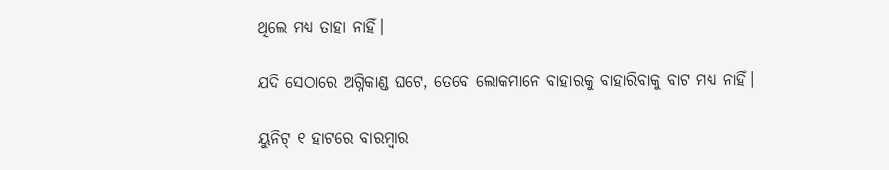ଥିଲେ ମଧ୍ୟ ତାହା ନାହିଁ।

ଯଦି ସେଠାରେ ଅଗ୍ନିକାଣ୍ଡ ଘଟେ, ତେବେ ଲୋକମାନେ ବାହାରକୁ ବାହାରିବାକୁ ବାଟ ମଧ୍ୟ ନାହିଁ।

ୟୁନିଟ୍‌ ୧ ହାଟରେ ବାରମ୍ବାର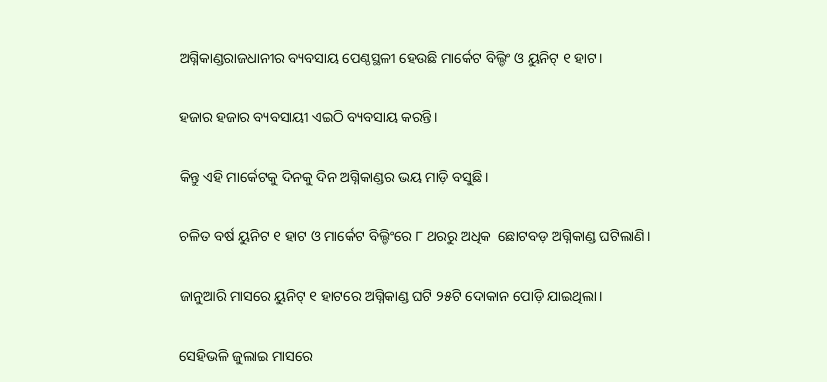ଅଗ୍ନିକାଣ୍ଡରାଜଧାନୀର ବ୍ୟବସାୟ ପେଣ୍ଠସ୍ଥଳୀ ହେଉଛି ମାର୍କେଟ ବିଲ୍ଡିଂ ଓ ୟୁନିଟ୍‌ ୧ ହାଟ।

ହଜାର ହଜାର ବ୍ୟବସାୟୀ ଏଇଠି ବ୍ୟବସାୟ କରନ୍ତି।

କିନ୍ତୁ ଏହି ମାର୍କେଟକୁ ଦିନକୁ ଦିନ ଅଗ୍ନିକାଣ୍ଡର ଭୟ ମାଡ଼ି ବସୁଛି।

ଚଳିତ ବର୍ଷ ୟୁନିଟ ୧ ହାଟ ଓ ମାର୍କେଟ ବିଲ୍ଡିଂରେ ୮ ଥରରୁ ଅଧିକ  ଛୋଟବଡ଼ ଅଗ୍ନିକାଣ୍ଡ ଘଟିଲାଣି।

ଜାନୁଆରି ମାସରେ ୟୁନିଟ୍‌ ୧ ହାଟରେ ଅଗ୍ନିକାଣ୍ଡ ଘଟି ୨୫ଟି ଦୋକାନ ପୋଡ଼ି ଯାଇଥିଲା।

ସେହିଭଳି ଜୁଲାଇ ମାସରେ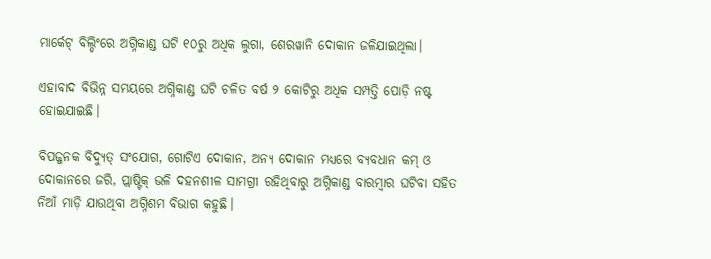ମାର୍କେଟ୍‌ ବିଲ୍ଡିଂରେ ଅଗ୍ନିକାଣ୍ଡ ଘଟି ୧୦ରୁ ଅଧିକ ଲୁଗା, ଶେରୱାନି ଦୋକାନ ଜଳିଯାଇଥିଲା।

ଏହାବାଦ ବିଭିନ୍ନ ସମୟରେ ଅଗ୍ନିକାଣ୍ଡ ଘଟି ଚଳିତ ବର୍ଷ ୨ କୋଟିରୁ ଅଧିକ ସମ୍ପତ୍ତି ପୋଡ଼ି ନଷ୍ଟ ହୋଇଯାଇଛି।

ବିପଜ୍ଜନକ ବିଦ୍ୟୁତ୍‌ ସଂଯୋଗ, ଗୋଟିଏ ଦୋକାନ, ଅନ୍ୟ ଦୋକାନ ମଧ୍ୟରେ ବ୍ୟବଧାନ କମ୍‌ ଓ ଦୋକାନରେ ଜରି, ପ୍ଲାଷ୍ଟିକ୍‌ ଭଳି ଦହନଶୀଳ ସାମଗ୍ରୀ ରହିଥିବାରୁ ଅଗ୍ନିକାଣ୍ଡ ବାରମ୍ବାର ଘଟିବା ସହିତ ନିଆଁ ମାଡ଼ି ଯାଉଥିବା ଅଗ୍ନିଶମ ବିଭାଗ କହୁଛି।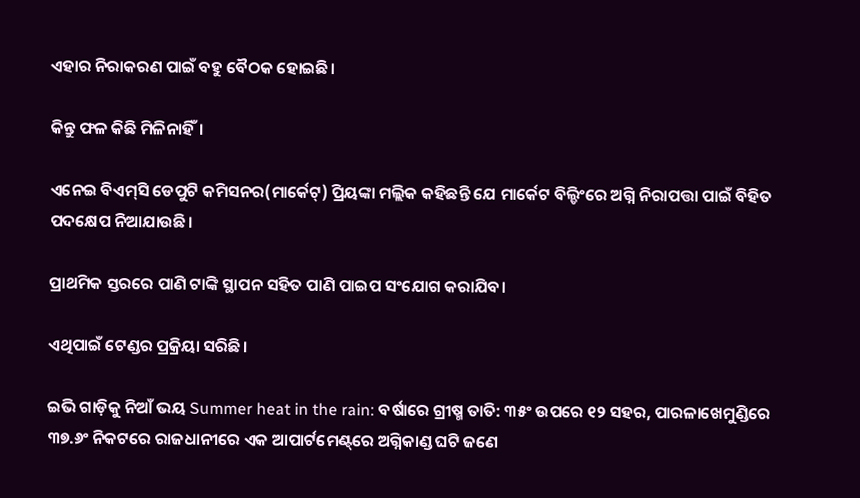ଏହାର ନିରାକରଣ ପାଇଁ ବହୁ ବୈଠକ ହୋଇଛି।

କିନ୍ତୁ ଫଳ କିଛି ମିଳିନାହିଁ।

ଏନେଇ ବିଏମ୍‌ସି ଡେପୁଟି କମିସନର(ମାର୍କେଟ୍‌) ପ୍ରିୟଙ୍କା ମଲ୍ଲିକ କହିଛନ୍ତି ଯେ ମାର୍କେଟ ବିଲ୍ଡିଂରେ ଅଗ୍ନି ନିରାପତ୍ତା ପାଇଁ ବିହିତ ପଦ‌କ୍ଷେପ ନିଆଯାଉଛି।

ପ୍ରାଥମିକ ସ୍ତରରେ ପାଣି ଟାଙ୍କି ସ୍ଥାପନ ସହିତ ପାଣି ପାଇପ ସଂଯୋଗ କରାଯିବ।

ଏଥିପାଇଁ ଟେଣ୍ଡର ପ୍ରକ୍ରିୟା ସରିଛି।

ଇଭି ଗାଡ଼ିକୁ ନିଆଁ ଭୟ Summer heat in the rain: ବର୍ଷାରେ ଗ୍ରୀଷ୍ମ ତାତି: ୩୫ଂ ଉପରେ ୧୨ ସହର, ପାରଳାଖେମୁଣ୍ଡିରେ ୩୭.୬ଂ ନିକଟରେ ରାଜଧାନୀରେ ଏକ ଆପାର୍ଟମେଣ୍ଟ୍‌ରେ ଅଗ୍ନିକାଣ୍ଡ ଘଟି ଜଣେ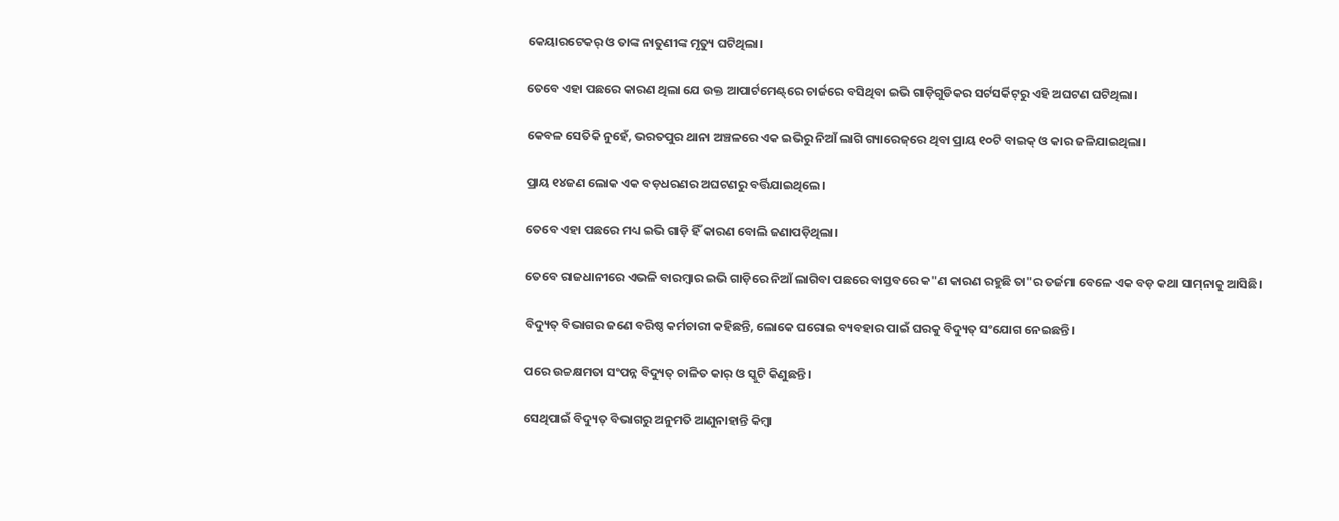କେୟାରଟେକର୍ ଓ ତାଙ୍କ ନାତୁଣୀଙ୍କ ମୃତ୍ୟୁ ଘଟିଥିଲା।

ତେବେ ଏହା ପଛରେ କାରଣ ଥିଲା ଯେ ଉକ୍ତ ଆପାର୍ଟମେଣ୍ଟ୍‌ରେ ଚାର୍ଜରେ ବସିଥିବା ଇଭି ଗାଡ଼ିଗୁଡିକର ସର୍ଟସର୍କିଟ୍‌ରୁ ଏହି ଅଘଟଣ ଘଟିଥିଲା।

କେବଳ ସେତିକି ନୁହେଁ, ଭରତପୁର ଥାନା ଅଞ୍ଚଳରେ ଏକ ଇଭିରୁ ନିଆଁ ଲାଗି ଗ୍ୟାରେଜ୍‌ରେ ଥିବା ପ୍ରାୟ ୧୦ଟି ବାଇକ୍ ଓ କାର ଜଳିଯାଇଥିଲା।

ପ୍ରାୟ ୧୪ଜଣ ଲୋକ ଏକ ବଡ଼ଧରଣର ଅଘଟଣରୁ ବର୍ତ୍ତିଯାଇଥିଲେ।

ତେବେ ଏହା ପଛରେ ମଧ୍ୟ ଇଭି ଗାଡ଼ି ହିଁ କାରଣ ବୋଲି ଜଣାପଡ଼ିଥିଲା।

ତେବେ ରାଜଧାନୀରେ ଏଭଳି ବାରମ୍ବାର ଇଭି ଗାଡ଼ିରେ ନିଆଁ ଲାଗିବା ପଛରେ ବାସ୍ତବରେ କ"ଣ କାରଣ ରହୁଛି ତା"ର ତର୍ଜମା ବେଳେ ଏକ ବଡ଼ କଥା ସାମ୍‌ନାକୁ ଆସିଛି।

ବିଦ୍ୟୁତ୍ ବିଭାଗର ଜଣେ ବରିଷ୍ଠ କର୍ମଚାରୀ କହିଛନ୍ତି, ଲୋକେ ଘରୋଇ ବ୍ୟବହାର ପାଇଁ ଘରକୁ ବିଦ୍ୟୁତ୍ ସଂଯୋଗ ନେଇଛନ୍ତି।

ପରେ ଉଚ୍ଚକ୍ଷମତା ସଂପନ୍ନ ବିଦ୍ୟୁତ୍ ଚାଳିତ କାର୍ ଓ ସ୍କୁଟି କିଣୁଛନ୍ତି।

ସେଥିପାଇଁ ବିଦ୍ୟୁତ୍ ବିଭାଗରୁ ଅନୁମତି ଆଣୁନାହାନ୍ତି କିମ୍ବା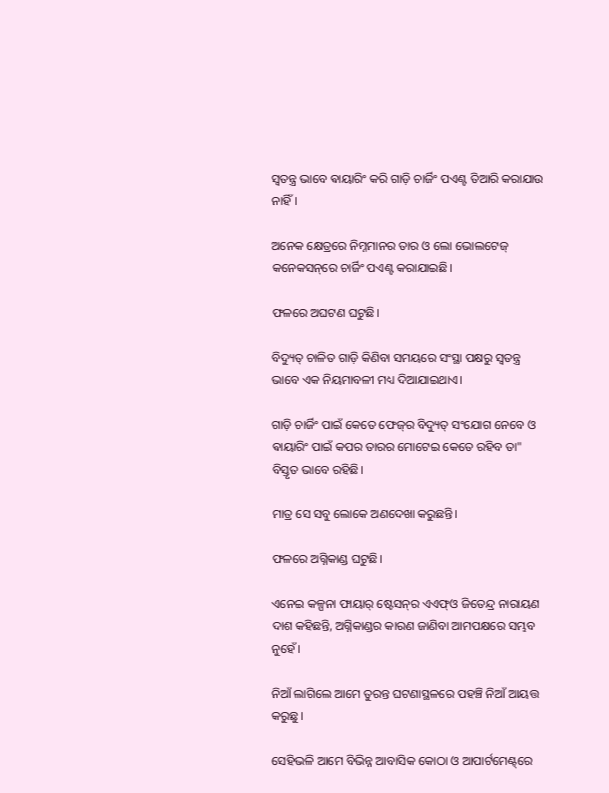ସ୍ବତନ୍ତ୍ର ଭାବେ ଵାୟାରିଂ କରି ଗାଡ଼ି ଚାର୍ଜିଂ ପଏଣ୍ଟ ତିଆରି କରାଯାଉ ନାହିଁ।

ଅନେକ କ୍ଷେତ୍ରରେ ନିମ୍ନମାନର ତାର ଓ ଲୋ ଭୋଲଟେଜ୍ କନେକସନ୍‌ରେ ଚାର୍ଜିଂ ପଏଣ୍ଟ କରାଯାଇଛି।

ଫଳରେ ଅଘଟଣ ଘଟୁଛି।

ବିଦ୍ୟୁତ୍ ଚାଳିତ ଗାଡ଼ି କିଣିବା ସମୟରେ ସଂସ୍ଥା ପକ୍ଷରୁ ସ୍ବତନ୍ତ୍ର ଭାବେ ଏକ ନିୟମାବଳୀ ମଧ୍ୟ ଦିଆଯାଇଥାଏ।

ଗାଡ଼ି ଚାର୍ଜିଂ ପାଇଁ କେତେ ଫେଜ୍‌ର ବିଦ୍ୟୁତ୍ ସଂଯୋଗ ନେବେ ଓ ଵାୟାରିଂ ପାଇଁ କପର ତାରର ମୋଟେଇ କେତେ ରହିବ ତା" ବିସ୍ତୃତ ଭାବେ ରହିଛି।

ମାତ୍ର ସେ ସବୁ ଲୋକେ ଅଣଦେଖା କରୁଛନ୍ତି।

ଫଳରେ ଅଗ୍ନିକାଣ୍ଡ ଘଟୁଛି।

ଏନେଇ କଳ୍ପନା ଫାୟାର୍ ଷ୍ଟେସନ୍‌ର ଏଏଫ୍‌ଓ ଜିତେନ୍ଦ୍ର ନାରାୟଣ ଦାଶ କହିଛନ୍ତି, ଅଗ୍ନିକାଣ୍ଡର କାରଣ ଜାଣିବା ଆମପକ୍ଷରେ ସମ୍ଭବ ନୁହେଁ।

ନିଆଁ ଲାଗିଲେ ଆମେ ତୁରନ୍ତ ଘଟଣାସ୍ଥଳରେ ପହଞ୍ଚି ନିଆଁ ଆୟତ୍ତ କରୁଛୁ।

ସେହିଭଳି ଆମେ ବିଭିନ୍ନ ଆବାସିକ କୋଠା ଓ ଆପାର୍ଟମେଣ୍ଟ୍‌ରେ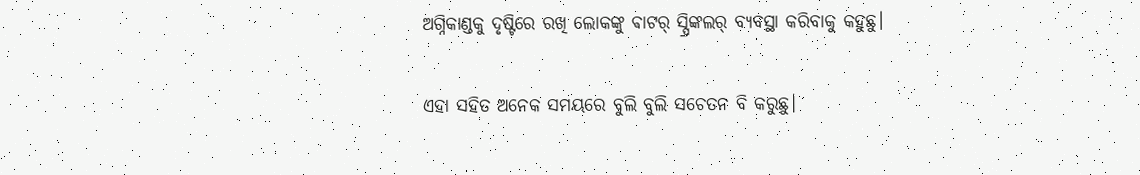ଅଗ୍ନିକାଣ୍ଡକୁ ଦୃଷ୍ଟିରେ ରଖି ଲୋକଙ୍କୁ ଵାଟର୍ ସ୍ପ୍ରିଙ୍କଲର୍ ବ୍ୟବସ୍ଥା କରିବାକୁ କହୁଛୁ।

ଏହା ସହିତ ଅନେକ ସମୟରେ ବୁଲି ବୁଲି ସଚେତନ ବି କରୁଛୁ।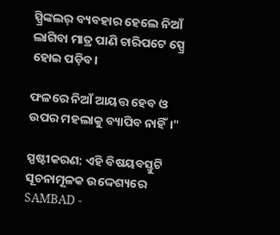ସ୍ପ୍ରିଙ୍କଲର୍ ବ୍ୟବହାର ହେଲେ ନିଆଁ ଲାଗିବା ମାତ୍ର ପାଣି ଚାରିପଟେ ସ୍ପ୍ରେ ହୋଇ ପଡ଼ିବ।

ଫଳରେ ନିଆଁ ଆୟତ୍ତ ହେବ ଓ ଉପର ମହଲାକୁ ବ୍ୟାପିବ ନାହିଁ।"

ସ୍ପଷ୍ଟୀକରଣ: ଏହି ବିଷୟବସ୍ତୁଟି ସୂଚନାମୂଳକ ଉଦ୍ଦେଶ୍ୟରେ SAMBAD -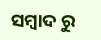ସମ୍ବାଦ ରୁ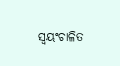ସ୍ୱୟଂଚାଳିତ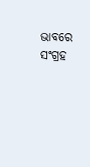ଭାବରେ ସଂଗ୍ରହ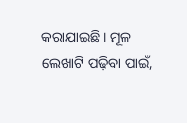କରାଯାଇଛି। ମୂଳ ଲେଖାଟି ପଢ଼ିବା ପାଇଁ,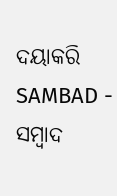ଦୟାକରି SAMBAD - ସମ୍ବାଦ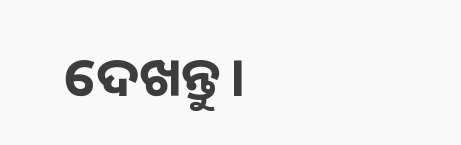ଦେଖନ୍ତୁ।